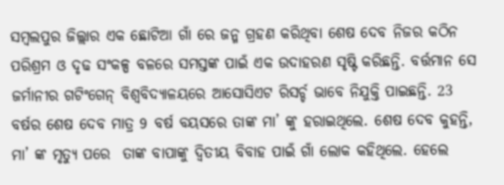ସମ୍ବଲପୁର ଜିଲ୍ଲାର ଏକ ଛୋଟିଆ ଗାଁ ରେ ଜନ୍ମ ଗ୍ରହଣ କରିଥିବା ଶେଷ ଦେବ ନିଜର କଠିନ ପରିଶ୍ରମ ଓ ଦୃଢ ସଂକଳ୍ପ ବଳରେ ସମସ୍ତଙ୍କ ପାଇଁ ଏକ ଉଦାହରଣ ସୃଷ୍ଟି କରିଛନ୍ତି. ବର୍ତ୍ତମାନ ସେ ଜର୍ମାନୀର ଗଟିଂଗେନ୍ ବିଶ୍ୱବିଦ୍ୟାଳୟରେ ଆସୋସିଏଟ ରିସର୍ଚ୍ଚ ଭାବେ ନିଯୁକ୍ତି ପାଇଛନ୍ତି. 23 ବର୍ଷର ଶେଷ ଦେବ ମାତ୍ର 9 ବର୍ଷ ବୟସରେ ତାଙ୍କ ମା’ ଙ୍କୁ ହରାଇଥିଲେ. ଶେଷ ଦେବ କୁହନ୍ତି,  ମା’ ଙ୍କ ମୃତ୍ୟୁ ପରେ  ତାଙ୍କ ବାପାଙ୍କୁ ଦ୍ୱିତୀୟ ବିବାହ ପାଇଁ ଗାଁ ଲୋକ କହିଥିଲେ. ହେଲେ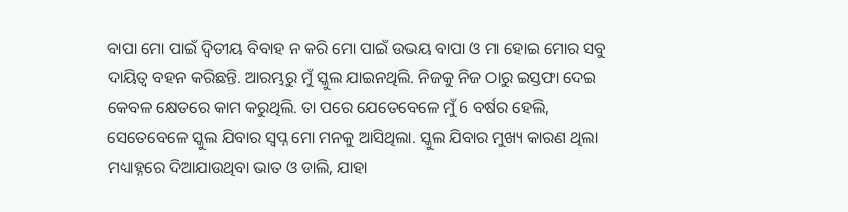ବାପା ମୋ ପାଇଁ ଦ୍ୱିତୀୟ ବିବାହ ନ କରି ମୋ ପାଇଁ ଉଭୟ ବାପା ଓ ମା ହୋଇ ମୋର ସବୁ ଦାୟିତ୍ୱ ବହନ କରିଛନ୍ତି. ଆରମ୍ଭରୁ ମୁଁ ସ୍କୁଲ ଯାଇନଥିଲି. ନିଜକୁ ନିଜ ଠାରୁ ଇସ୍ତଫା ଦେଇ କେବଳ କ୍ଷେତରେ କାମ କରୁଥିଲି. ତା ପରେ ଯେତେବେଳେ ମୁଁ 6 ବର୍ଷର ହେଲି, ସେତେବେଳେ ସ୍କୁଲ ଯିବାର ସ୍ୱପ୍ନ ମୋ ମନକୁ ଆସିଥିଲା. ସ୍କୁଲ ଯିବାର ମୁଖ୍ୟ କାରଣ ଥିଲା ମଧ୍ୟାହ୍ନରେ ଦିଆଯାଉଥିବା ଭାତ ଓ ଡାଲି, ଯାହା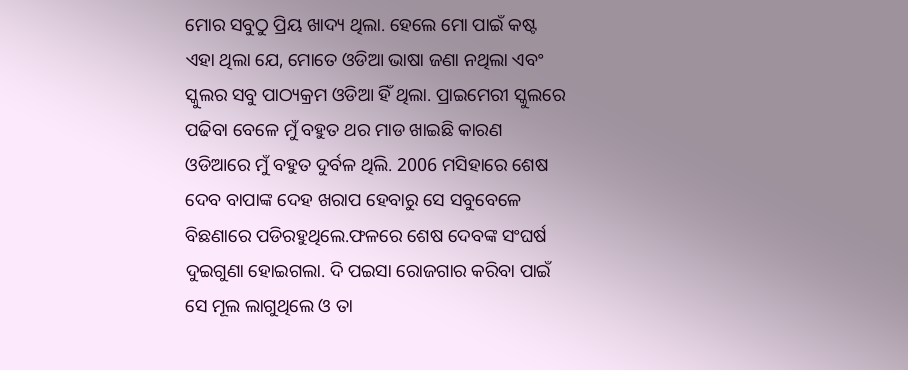ମୋର ସବୁଠୁ ପ୍ରିୟ ଖାଦ୍ୟ ଥିଲା. ହେଲେ ମୋ ପାଇଁ କଷ୍ଟ ଏହା ଥିଲା ଯେ, ମୋତେ ଓଡିଆ ଭାଷା ଜଣା ନଥିଲା ଏବଂ ସ୍କୁଲର ସବୁ ପାଠ୍ୟକ୍ରମ ଓଡିଆ ହିଁ ଥିଲା. ପ୍ରାଇମେରୀ ସ୍କୁଲରେ ପଢିବା ବେଳେ ମୁଁ ବହୁତ ଥର ମାଡ ଖାଇଛି କାରଣ ଓଡିଆରେ ମୁଁ ବହୁତ ଦୁର୍ବଳ ଥିଲି. 2006 ମସିହାରେ ଶେଷ ଦେବ ବାପାଙ୍କ ଦେହ ଖରାପ ହେବାରୁ ସେ ସବୁବେଳେ ବିଛଣାରେ ପଡିରହୁଥିଲେ.ଫଳରେ ଶେଷ ଦେବଙ୍କ ସଂଘର୍ଷ ଦୁଇଗୁଣା ହୋଇଗଲା. ଦି ପଇସା ରୋଜଗାର କରିବା ପାଇଁ ସେ ମୂଲ ଲାଗୁଥିଲେ ଓ ତା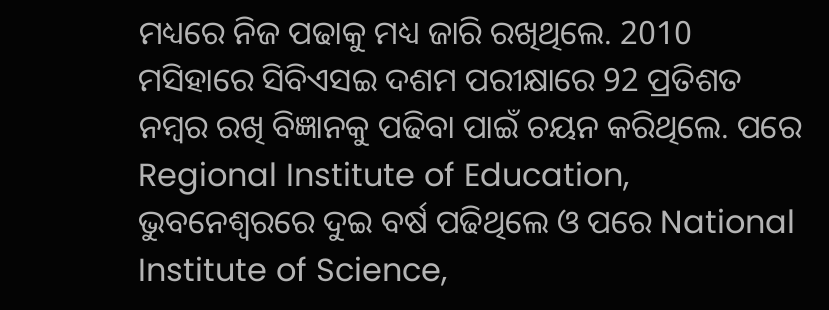ମଧ୍ୟରେ ନିଜ ପଢାକୁ ମଧ୍ୟ ଜାରି ରଖିଥିଲେ. 2010 ମସିହାରେ ସିବିଏସଇ ଦଶମ ପରୀକ୍ଷାରେ 92 ପ୍ରତିଶତ ନମ୍ବର ରଖି ବିଜ୍ଞାନକୁ ପଢିବା ପାଇଁ ଚୟନ କରିଥିଲେ. ପରେ Regional Institute of Education, ଭୁବନେଶ୍ୱରରେ ଦୁଇ ବର୍ଷ ପଢିଥିଲେ ଓ ପରେ National Institute of Science,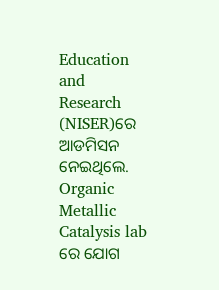Education and Research (NISER)ରେ ଆଡମିସନ ନେଇଥିଲେ. Organic Metallic Catalysis lab ରେ ଯୋଗ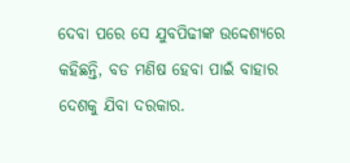ଦେବା ପରେ ସେ ଯୁବପିଢୀଙ୍କ ଉଦ୍ଦେଶ୍ୟରେ କହିଛନ୍ତି, ବଡ ମଣିଷ ହେବା ପାଇଁ ବାହାର ଦେଶକୁ ଯିବା ଦରକାର.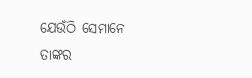ଯେଉଁଠି ସେମାନେ ତାଙ୍କର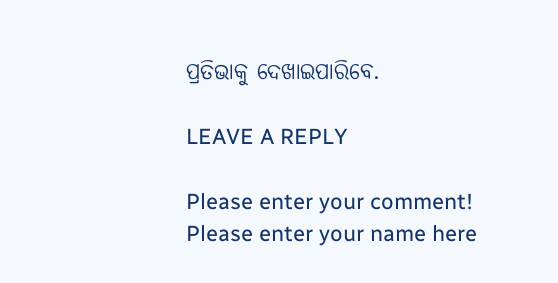ପ୍ରତିଭାକୁ ଦେଖାଇପାରିବେ.

LEAVE A REPLY

Please enter your comment!
Please enter your name here